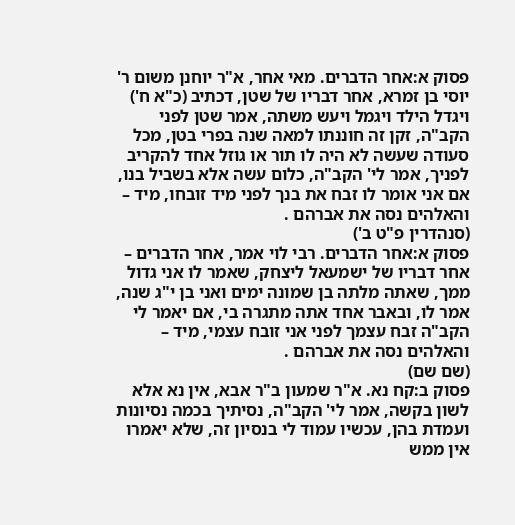פסוק א:אחר הדברים. מאי אחר, א"ר יוחנן משום ר' יוסי בן זמרא, אחר דבריו של שטן, דכתיב (כ"א ח') ויגדל הילד ויגמל ויעש משתה, אמר שטן לפני הקב"ה, זקן זה חוננתו למאה שנה בפרי בטן, מכל סעודה שעשה לא היה לו תור או גוזל אחד להקריב לפניך, אמר לי' הקב"ה, כלום עשה אלא בשביל בנו, אם אני אומר לו זבח את בנך לפני מיד זובחו, מיד – והאלהים נסה את אברהם .
(סנהדרין פ"ט ב')
פסוק א:אחר הדברים. רבי לוי אמר, אחר הדברים – אחר דבריו של ישמעאל ליצחק, שאמר לו אני גדול ממך, שאתה מלתה בן שמונה ימים ואני בן י"ג שנה, אמר לו, ובאבר אחד אתה מתגרה בי, אם יאמר לי הקב"ה זבח עצמך לפני אני זובח עצמי, מיד – והאלהים נסה את אברהם .
(שם שם)
פסוק ב:קח נא. א"ר שמעון ב"ר אבא, אין נא אלא לשון בקשה, אמר לי' הקב"ה, נסיתיך בכמה נסיונות ועמדת בהן, עכשיו עמוד לי בנסיון זה, שלא יאמרו אין ממש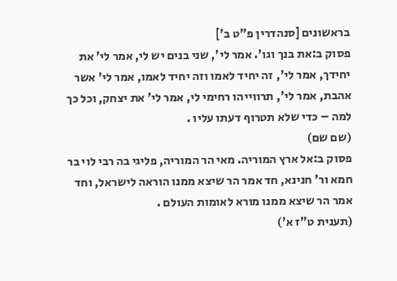בראשונים [סנהדרין פ"ט ב']
פסוק ב:את בנך וגו'. אמר לי', שני בנים יש לי, אמר לי' את יחידך, אמר לי', זה יחיד לאמו וזה יחיד לאמו, אמר לי' אשר אהבת, אמר לי', תרווייהו רחימי לי, אמר לי' את יצחק, וכל כך למה – כדי שלא תטרוף דעתו עליו .
(שם שם)
פסוק ב:אל ארץ המוריה. מאי הר המוריה, פליגי בה רבי לוי בר חמא ור' חנינא, חד אמר הר שיצא ממנו הוראה לישראל, וחד אמר הר שיצא ממנו מורא לאומות העולם .
(תענית ט"ז א')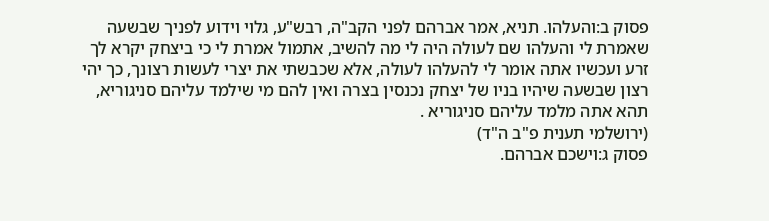פסוק ב:והעלהו. תניא, אמר אברהם לפני הקב"ה, רבש"ע, גלוי וידוע לפניך שבשעה שאמרת לי והעלהו שם לעולה היה לי מה להשיב, אתמול אמרת לי כי ביצחק יקרא לך זרע ועכשיו אתה אומר לי להעלהו לעולה, אלא שכבשתי את יצרי לעשות רצונך, כך יהי רצון שבשעה שיהיו בניו של יצחק נכנסין בצרה ואין להם מי שילמד עליהם סניגוריא, תהא אתה מלמד עליהם סניגוריא .
(ירושלמי תענית פ"ב ה"ד)
פסוק ג:וישכם אברהם.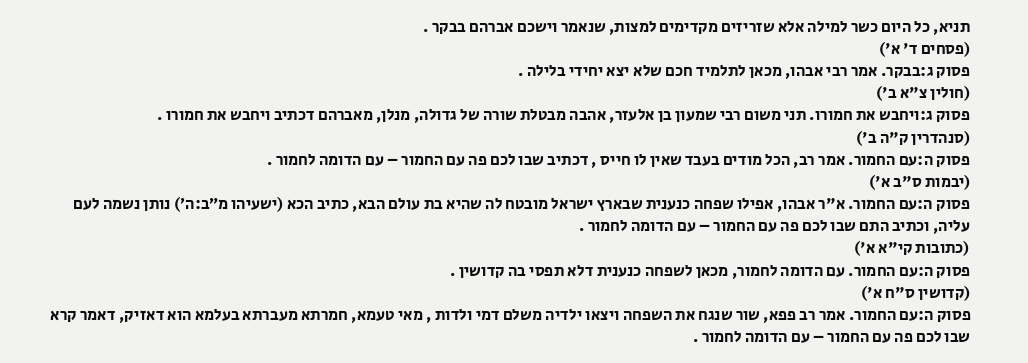תניא, כל היום כשר למילה אלא שזריזים מקדימים למצות, שנאמר וישכם אברהם בבקר .
(פסחים ד' א')
פסוק ג:בבקר. אמר רבי אבהו, מכאן לתלמיד חכם שלא יצא יחידי בלילה .
(חולין צ"א ב')
פסוק ג:ויחבש את חמורו. תני משום רבי שמעון בן אלעזר, אהבה מבטלת שורה של גדולה, מנלן, מאברהם דכתיב ויחבש את חמורו .
(סנהדרין ק"ה ב')
פסוק ה:עם החמור. אמר רב, הכל מודים בעבד שאין לו חייס , דכתיב שבו לכם פה עם החמור – עם הדומה לחמור .
(יבמות ס"ב א')
פסוק ה:עם החמור. א"ר אבהו, אפילו שפחה כנענית שבארץ ישראל מובטח לה שהיא בת עולם הבא, כתיב הכא (ישעיהו מ״ב:ה׳) נותן נשמה לעם עליה, וכתיב התם שבו לכם פה עם החמור – עם הדומה לחמור .
(כתובות קי"א א')
פסוק ה:עם החמור. עם הדומה לחמור, מכאן לשפחה כנענית דלא תפסי בה קדושין .
(קדושין ס"ח א')
פסוק ה:עם החמור. אמר רב פפא, שור שנגח את השפחה ויצאו ילדיה משלם דמי ולדות , מאי טעמא, חמרתא מעברתא בעלמא הוא דאזיק, דאמר קרא שבו לכם פה עם החמור – עם הדומה לחמור .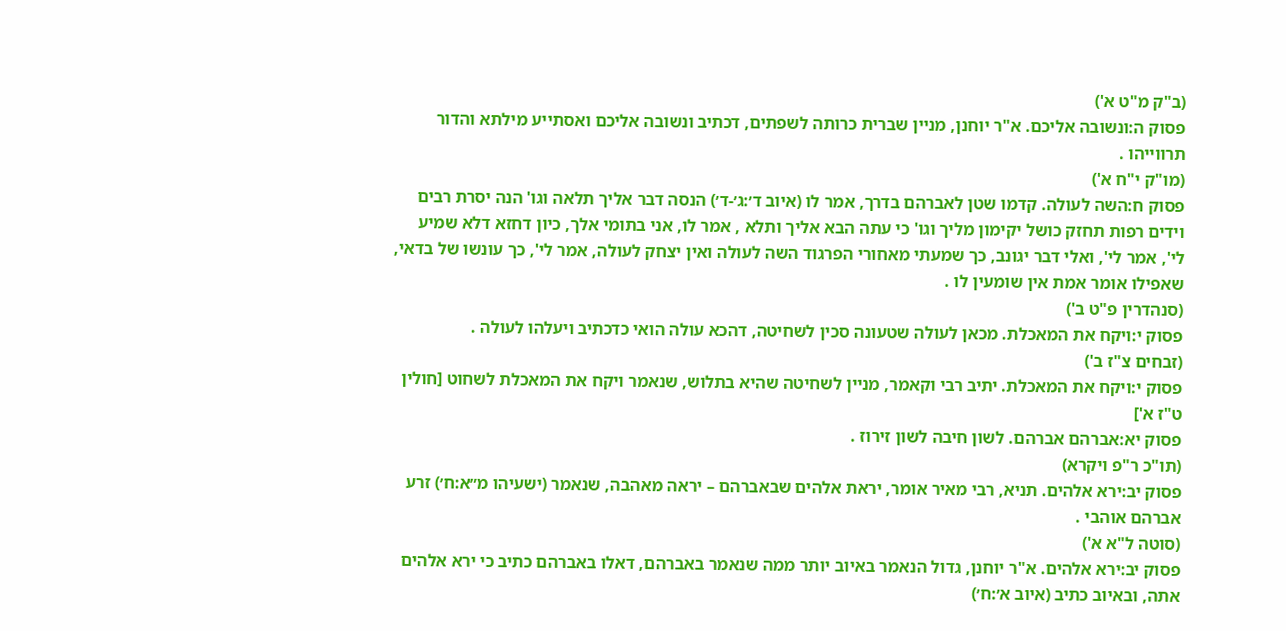(ב"ק מ"ט א')
פסוק ה:ונשובה אליכם. א"ר יוחנן, מניין שברית כרותה לשפתים, דכתיב ונשובה אליכם ואסתייע מילתא והדור תרווייהו .
(מו"ק י"ח א')
פסוק ח:השה לעולה. קדמו שטן לאברהם בדרך, אמר לו (איוב ד׳:ג׳-ד׳) הנסה דבר אליך תלאה וגו' הנה יסרת רבים וידים רפות תחזק כושל יקימון מליך וגו' כי עתה הבא אליך ותלא , אמר לו, אני בתומי אלך, כיון דחזא דלא שמיע לי', אמר לי', ואלי דבר יגונב, כך שמעתי מאחורי הפרגוד השה לעולה ואין יצחק לעולה, אמר לי', כך עונשו של בדאי, שאפילו אומר אמת אין שומעין לו .
(סנהדרין פ"ט ב')
פסוק י:ויקח את המאכלת. מכאן לעולה שטעונה סכין לשחיטה, דהכא עולה הואי כדכתיב ויעלהו לעולה .
(זבחים צ"ז ב')
פסוק י:ויקח את המאכלת. יתיב רבי וקאמר, מניין לשחיטה שהיא בתלוש, שנאמר ויקח את המאכלת לשחוט [חולין ט"ז א']
פסוק יא:אברהם אברהם. לשון חיבה לשון זירוז .
(תו"כ ר"פ ויקרא)
פסוק יב:ירא אלהים. תניא, רבי מאיר אומר, יראת אלהים שבאברהם – יראה מאהבה, שנאמר (ישעיהו מ״א:ח׳) זרע אברהם אוהבי .
(סוטה ל"א א')
פסוק יב:ירא אלהים. א"ר יוחנן, גדול הנאמר באיוב יותר ממה שנאמר באברהם, דאלו באברהם כתיב כי ירא אלהים אתה, ובאיוב כתיב (איוב א׳:ח׳)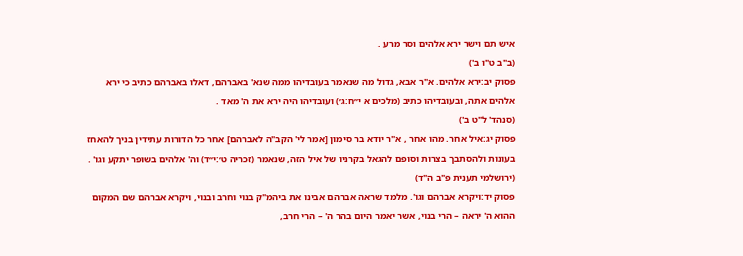איש תם וישר ירא אלהים וסר מרע .
(ב"ב ט"ו ב')
פסוק יב:ירא אלהים. א"ר אבא, גדול מה שנאמר בעובדיהו ממה שנא' באברהם, דאלו באברהם כתיב כי ירא אלהים אתה, ובעובדיהו כתיב (מלכים א י״ח:ג׳) ועובדיהו היה ירא את ה' מאד .
(סנהד' ל"ט ב')
פסוק יג:איל אחר. מהו אחר , א"ר יודא בר סימון [אמר לי' הקב"ה לאברהם] אחר כל הדורות עתידין בניך להאחז בעונות ולהסתבך בצרות וסופם להגאל בקרניו של איל הזה, שנאמר (זכריה ט׳:י״ד) וה' אלהים בשופר יתקע וגו' .
(ירושלמי תענית פ"ב ה"ד)
פסוק יד:ויקרא אברהם וגו'. מלמד שראה אברהם אבינו את ביהמ"ק בנוי וחרב ובנוי, ויקרא אברהם שם המקום ההוא ה' יראה – הרי בנוי, אשר יאמר היום בהר ה' – הרי חרב,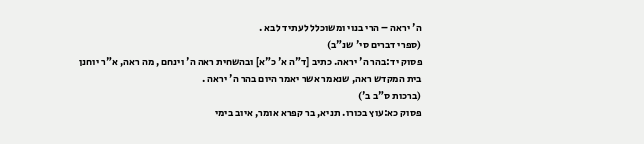ה' יראה – הרי בנוי ומשוכלל לעתיד לבא .
(ספרי דברים סי' שנ"ב)
פסוק יד:בהר ה' יראה. כתיב [ד"ה א' כ"א] ובהשחית ראה ה' וינחם , מה ראה, א"ר יוחנן בית המקדש ראה, שנאמר אשר יאמר היום בהר ה' יראה .
(ברכות ס"ב ב')
פסוק כא:עוץ בכורו. תניא, בר קפרא אומר, איוב בימי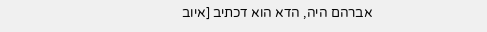אברהם היה, הדא הוא דכתיב [איוב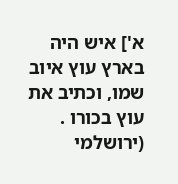א'] איש היה בארץ עוץ איוב שמו, וכתיב את עוץ בכורו .
(ירושלמי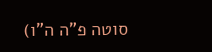סוטה פ"ה ה"ו)